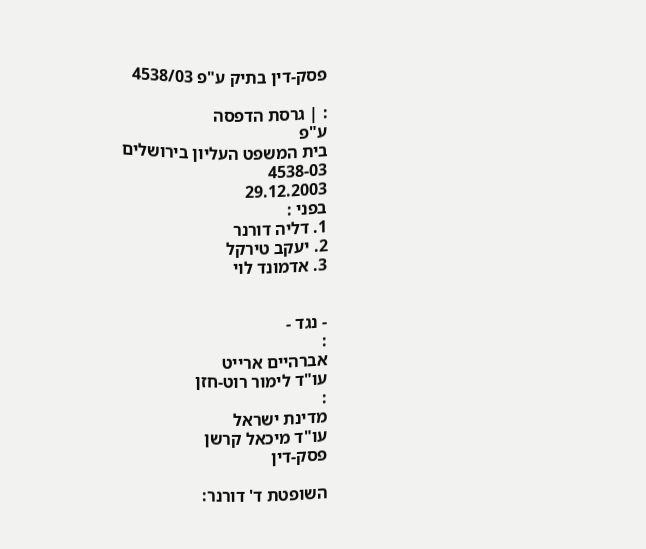פסק-דין בתיק ע"פ 4538/03

: | גרסת הדפסה
ע"פ
בית המשפט העליון בירושלים
4538-03
29.12.2003
בפני :
1. דליה דורנר
2. יעקב טירקל
3. אדמונד לוי


- נגד -
:
אברהיים ארייט
עו"ד לימור רוט-חזן
:
מדינת ישראל
עו"ד מיכאל קרשן
פסק-דין

השופטת ד' דורנר: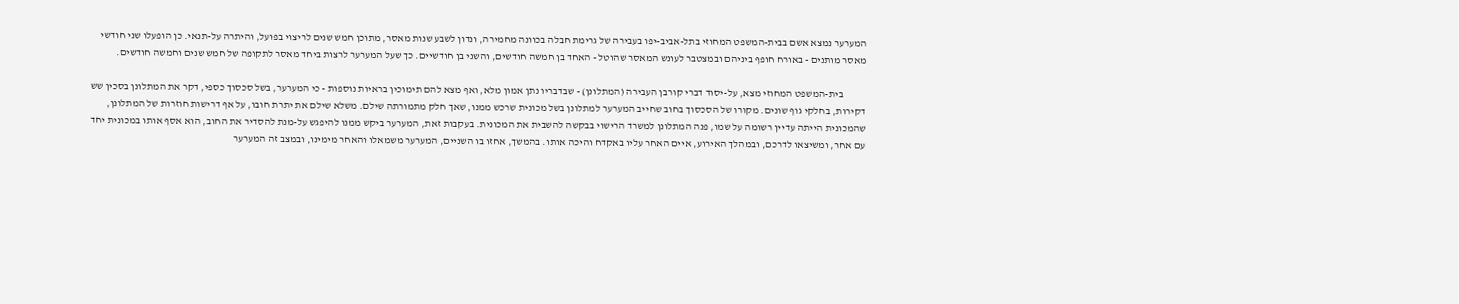המערער נמצא אשם בבית-המשפט המחוזי בתל-אביב-יפו בעבירה של גרימת חבלה בכוונה מחמירה, ונדון לשבע שנות מאסר, מתוכן חמש שנים לריצוי בפועל, והיתרה על-תנאי. כן הופעלו שני חודשי מאסר מותנים - באורח חופף ביניהם ובמצטבר לעונש המאסר שהוטל - האחד בן חמשה חודשים, והשני בן חודשיים. כך שעל המערער לרצות ביחד מאסר לתקופה של חמש שנים וחמשה חודשים.

           בית-המשפט המחוזי מצא, על-יסוד דברי קורבן העבירה (המתלונן) - שבדבריו נתן אמון מלא, ואף מצא להם תימוכין בראיות נוספות - כי המערער, בשל סכסוך כספי, דקר את המתלונן בסכין שש דקירות, בחלקי גוף שונים. מקורו של הסכסוך בחוב שחייב המערער למתלונן בשל מכונית שרכש ממנו, שאך חלק מתמורתה שילם. משלא שילם את יתרת חובו, על אף דרישות חוזרות של המתלונן, שהמכונית הייתה עדיין רשומה על שמו, פנה המתלונן למשרד הרישוי בבקשה להשבית את המכונית. בעקבות זאת, המערער ביקש ממנו להיפגש על-מנת להסדיר את החוב, הוא אסף אותו במכונית יחד עם אחר, ומשיצאו לדרכם, ובמהלך האירוע, איים האחר עליו באקדח והיכה אותו. בהמשך, אחזו בו השניים, המערער משמאלו והאחר מימינו, ובמצב זה המערער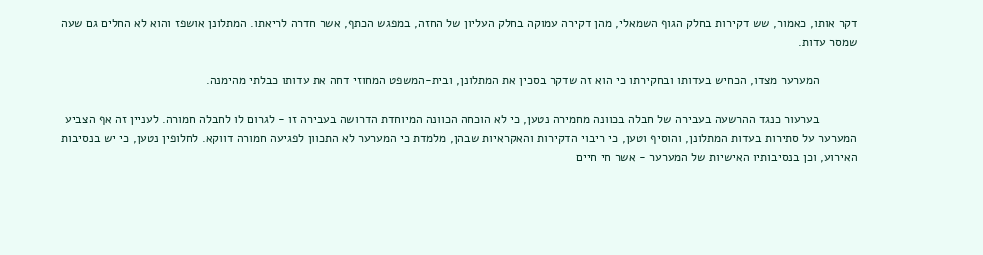דקר אותו, כאמור, שש דקירות בחלק הגוף השמאלי, מהן דקירה עמוקה בחלק העליון של החזה, במפגש הכתף, אשר חדרה לריאתו. המתלונן אושפז והוא לא החלים גם שעה שמסר עדות.

           המערער מצדו, הכחיש בעדותו ובחקירתו כי הוא זה שדקר בסכין את המתלונן, ובית-המשפט המחוזי דחה את עדותו כבלתי מהימנה.

           בערעור כנגד ההרשעה בעבירה של חבלה בכוונה מחמירה נטען, כי לא הוכחה הכוונה המיוחדת הדרושה בעבירה זו - לגרום לו לחבלה חמורה. לעניין זה אף הצביע המערער על סתירות בעדות המתלונן, והוסיף וטען, כי ריבוי הדקירות והאקראיות שבהן, מלמדת כי המערער לא התכוון לפגיעה חמורה דווקא. לחלופין נטען, כי יש בנסיבות האירוע, וכן בנסיבותיו האישיות של המערער - אשר חי חיים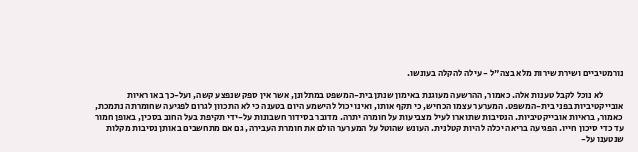נורמטיביים ושירת שירות מלא בצה"ל - עילה להקלה בעונשו.

           לא נוכל לקבל טענות אלה. כאמור, ההרשעה מעוגנת באימון שנתן בית-המשפט במתלונן, אשר אין ספק שנפצע קשה, ועל-כך באו ראיות אובייקטיביות בפני בית-המשפט. המערער עצמו הכחיש, כי תקף אותו, ואינו יכול להישמע היום בטענה כי לא התכוון לגרום לפגיעה שחומרתה נתמכת, כאמור, בראיות אובייקטיביות. הנסיבות שתוארו לעיל מצביעות על חומרה יתרה. מדובר בסידור חשבונות על-ידי תקיפת בעל החוב בסכין, באופן חמור עד כדי סיכון חייו. הפגיעה בריאה יכלה להיות קטלנית. העונש שהוטל על המערער הולם את חומרת העבירה, גם אם מתחשבים באותן נסיבות מקלות שנטענו על-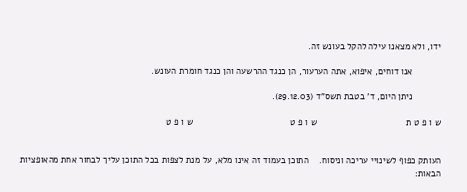ידו, ולא מצאנו עילה להקל בעונש זה.

           אנו דוחים, איפוא, אתה הערעור, הן כנגד ההרשעה והן כנגד חומרת העונש.

           ניתן היום, ד' בטבת תשס"ד (29.12.03).

ש ו פ ט ת                                   ש ו פ ט                                      ש ו פ ט


העותק כפוף לשינויי עריכה וניסוח.    התוכן בעמוד זה אינו מלא, על מנת לצפות בכל התוכן עליך לבחור אחת מהאופציות הבאות: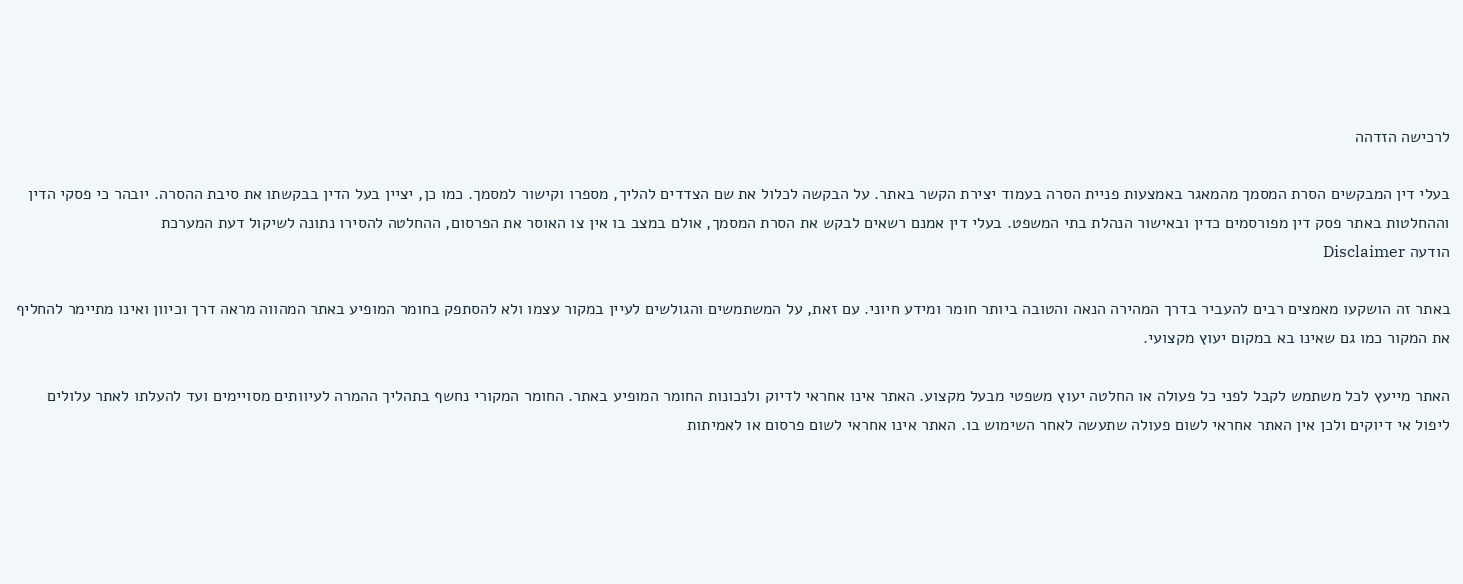לרכישה הזדהה

בעלי דין המבקשים הסרת המסמך מהמאגר באמצעות פניית הסרה בעמוד יצירת הקשר באתר. על הבקשה לכלול את שם הצדדים להליך, מספרו וקישור למסמך. כמו כן, יציין בעל הדין בבקשתו את סיבת ההסרה. יובהר כי פסקי הדין וההחלטות באתר פסק דין מפורסמים כדין ובאישור הנהלת בתי המשפט. בעלי דין אמנם רשאים לבקש את הסרת המסמך, אולם במצב בו אין צו האוסר את הפרסום, ההחלטה להסירו נתונה לשיקול דעת המערכת
הודעה Disclaimer

באתר זה הושקעו מאמצים רבים להעביר בדרך המהירה הנאה והטובה ביותר חומר ומידע חיוני. עם זאת, על המשתמשים והגולשים לעיין במקור עצמו ולא להסתפק בחומר המופיע באתר המהווה מראה דרך וכיוון ואינו מתיימר להחליף את המקור כמו גם שאינו בא במקום יעוץ מקצועי.

האתר מייעץ לכל משתמש לקבל לפני כל פעולה או החלטה יעוץ משפטי מבעל מקצוע. האתר אינו אחראי לדיוק ולנכונות החומר המופיע באתר. החומר המקורי נחשף בתהליך ההמרה לעיוותים מסויימים ועד להעלתו לאתר עלולים ליפול אי דיוקים ולכן אין האתר אחראי לשום פעולה שתעשה לאחר השימוש בו. האתר אינו אחראי לשום פרסום או לאמיתות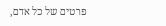פרטים של כל אדם,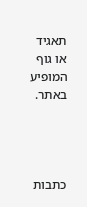תאגיד או גוף המופיע באתר.




כתבות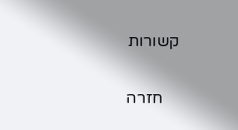קשורות

    חזרה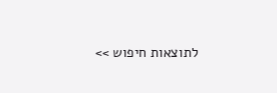לתוצאות חיפוש >>